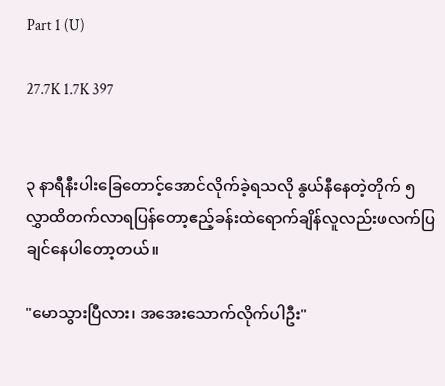Part 1 (U)

27.7K 1.7K 397


၃ နာရီနီးပါးခြေတောင့်အောင်လိုက်ခဲ့ရသလို နွယ်နီနေတဲ့တိုက် ၅ လွှာထိတက်လာရပြန်တော့ဧည့်ခန်းထဲရောက်ချိန်လူလည်းဖလက်ပြချင်နေပါတော့တယ်။

"မောသွားပြီလား၊ အအေးသောက်လိုက်ပါဦး"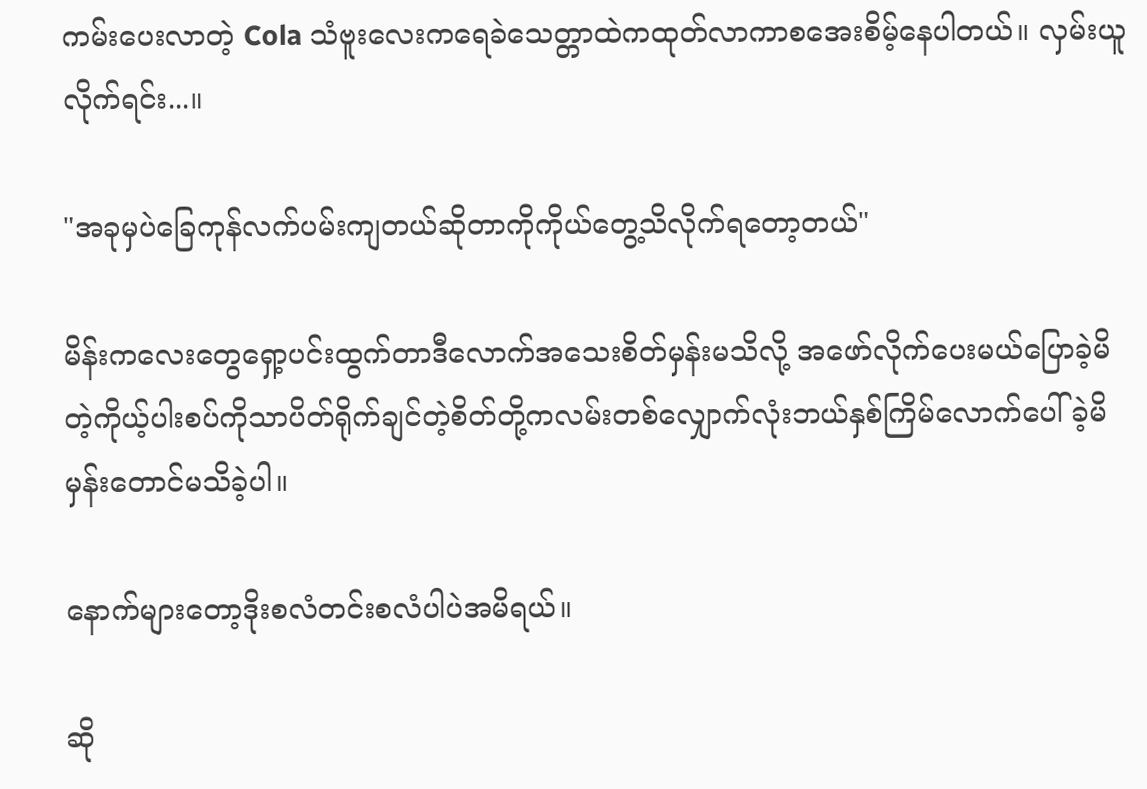ကမ်းပေးလာတဲ့ Cola သံဗူးလေးကရေခဲသေတ္တာထဲကထုတ်လာကာစအေးစိမ့်နေပါတယ်။ လှမ်းယူလိုက်ရင်း...။

"အခုမှပဲခြေကုန်လက်ပမ်းကျတယ်ဆိုတာကိုကိုယ်တွေ့သိလိုက်ရတော့တယ်"

မိန်းကလေးတွေရှော့ပင်းထွက်တာဒီလောက်အသေးစိတ်မှန်းမသိလို့ အဖော်လိုက်ပေးမယ်ပြောခဲ့မိတဲ့ကိုယ့်ပါးစပ်ကိုသာပိတ်ရိုက်ချင်တဲ့စိတ်တို့ကလမ်းတစ်လျှောက်လုံးဘယ်နှစ်ကြိမ်လောက်ပေါ်ခဲ့မိမှန်းတောင်မသိခဲ့ပါ။

နောက်များတော့ဒိုးစလံတင်းစလံပါပဲအမိရယ်။

ဆို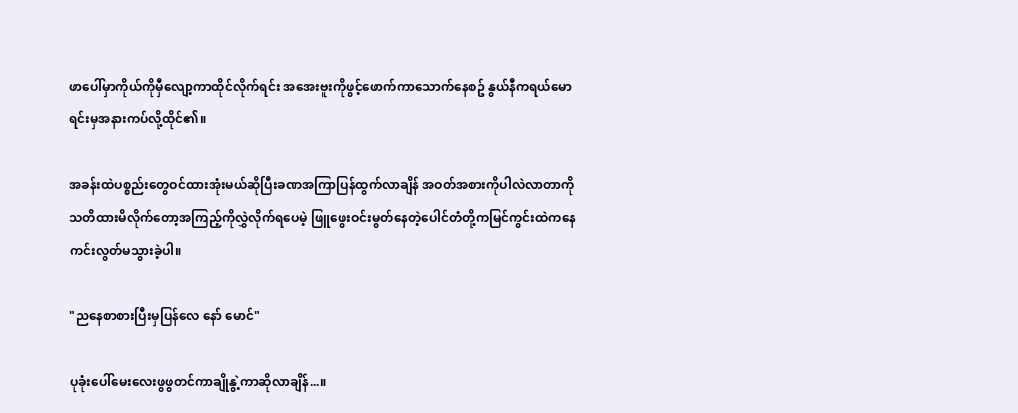ဖာပေါ်မှာကိုယ်ကိုမှီလျော့ကာထိုင်လိုက်ရင်း အအေးဗူးကိုဖွင့်ဖောက်ကာသောက်နေစဥ် နွယ်နီကရယ်မောရင်းမှအနားကပ်လို့ထိုင်၏။

အခန်းထဲပစ္စည်းတွေဝင်ထားအုံးမယ်ဆိုပြီးခဏအကြာပြန်ထွက်လာချိန် အဝတ်အစားကိုပါလဲလာတာကိုသတိထားမိလိုက်တော့အကြည့်ကိုလွှဲလိုက်ရပေမဲ့ ဖြူဖွေးဝင်းမွတ်နေတဲ့ပေါင်တံတို့ကမြင်ကွင်းထဲကနေကင်းလွတ်မသွားခဲ့ပါ။

"ညနေစာစားပြီးမှပြန်လေ နော် မောင်"

ပုခုံးပေါ်မေးလေးဖွဖွတင်ကာချိုနွဲ့ကာဆိုလာချိန်...။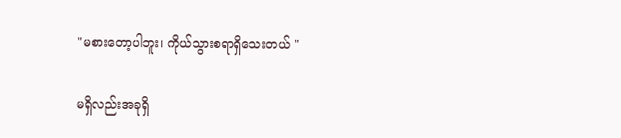"မစားတော့ပါဘူး၊ ကိုယ်သွားစရာရှိသေးတယ် "

မရှိလည်းအခုရှိ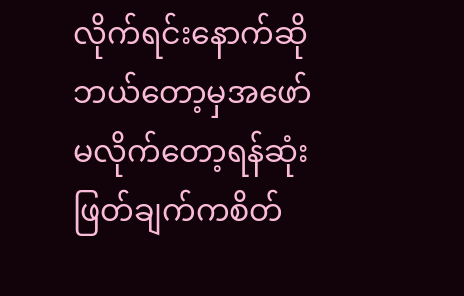လိုက်ရင်းနောက်ဆိုဘယ်တော့မှအဖော်မလိုက်တော့ရန်ဆုံးဖြတ်ချက်ကစိတ်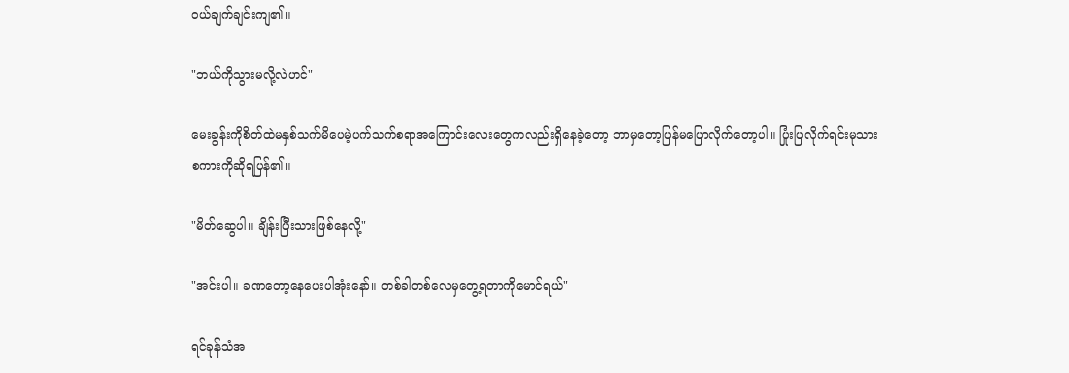ဝယ်ချက်ချင်းကျ၏။

"ဘယ်ကိုသွားမလို့လဲဟင်"

မေးခွန်းကိုစိတ်ထဲမနှစ်သက်မိပေမဲ့ပက်သက်စရာအကြောင်းလေးတွေကလည်းရှိနေခဲ့တော့ ဘာမှတော့ပြန်မပြောလိုက်တော့ပါ။ ပြုံးပြလိုက်ရင်းမုသားစကားကိုဆိုရပြန်၏။

"မိတ်ဆွေပါ။ ချိန်းပြီးသားဖြစ်နေလို့"

"အင်းပါ။ ခဏတော့နေပေးပါအုံးနော်။ တစ်ခါတစ်လေမှတွေ့ရတာကိုမောင်ရယ်"

ရင်ခုန်သံအ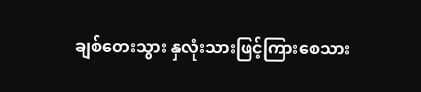ချစ်တေးသွား နှလုံးသားဖြင့်ကြားစေသား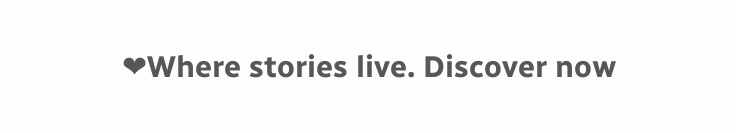❤Where stories live. Discover now